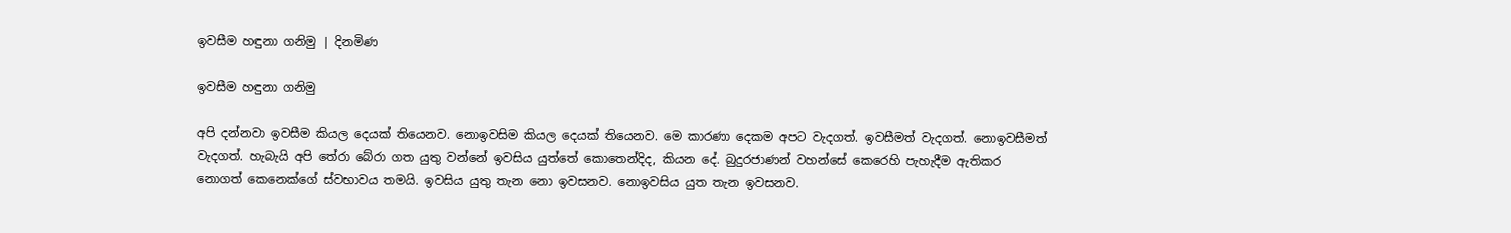ඉවසීම හඳුනා ගනිමු | දිනමිණ

ඉවසීම හඳුනා ගනිමු

අපි දන්නවා ඉවසීම කියල දෙයක් තියෙනව. නොඉවසිම කියල දෙයක් තියෙනව. මෙ කාරණා දෙකම අපට වැදගත්. ඉවසීමත් වැදගත්. නොඉවසීමත් වැදගත්. හැබැයි අපි තේරා බේරා ගත යුතු වන්නේ ඉවසිය යුත්තේ කොතෙන්දිද, කියන දේ. බුදුරජාණන් වහන්සේ කෙරෙහි පැහැදීම ඇතිකර නොගත් කෙනෙක්ගේ ස්වභාවය තමයි. ඉවසිය යුතු තැන නො ඉවසනව. නොඉවසිය යුත තැන ඉවසනව.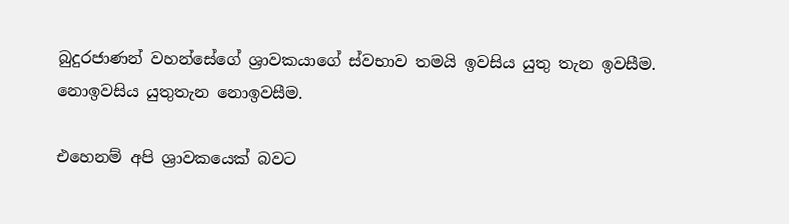බුදුරජාණන් වහන්සේගේ ශ්‍රාවකයාගේ ස්වභාව තමයි ඉවසිය යුතු තැන ඉවසීම. නොඉවසිය යුතුතැන නොඉවසීම.

එහෙනම් අපි ශ්‍රාවකයෙක් බවට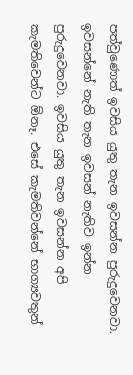පත්වුණොත් ඉවසිය යුතු තැන ඉවසන්න පුරුදුවෙනවා. ඉවසන්නේ නැති තැන ඉවසන් නැතිව ඉන්න පුරුදුවෙනවා. ඉවසිය යුතු තැන ඉවසන්න අපි කැමතිවෙන්ට ඕනෑ. එසේ කැමතිවන්නේ භාග්‍යවතුන්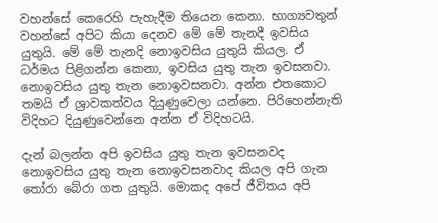වහන්සේ කෙරෙහි පැහැදීම තියෙන කෙනා. භාග්‍යවතුන් වහන්සේ අපිට කියා දෙනව මේ මේ තැනදී ඉවසිය යුතුයි. මේ මේ තැනදි නොඉවසිය යුතුයි කියල. ඒ ධර්මය පිළිගන්න කෙනා, ඉවසිය යුතු තැන ඉවසනවා. නොඉවසිය යුතු තැන නොඉවසනවා. අන්න එතකොට තමයි ඒ ශ්‍රාවකත්වය දියුණුවෙලා යන්නෙ. පිරිහෙන්නැති විදිහට දියුණුවෙන්නෙ අන්න ඒ විදිහටයි.

දැන් බලන්න අපි ඉවසිය යුතු තැන ඉවසනවද නොඉවසිය යුතු තැන නොඉවසනවාද කියල අපි ගැන තෝරා බේරා ගත යුතුයි. මොකද අපේ ජීවිතය අපි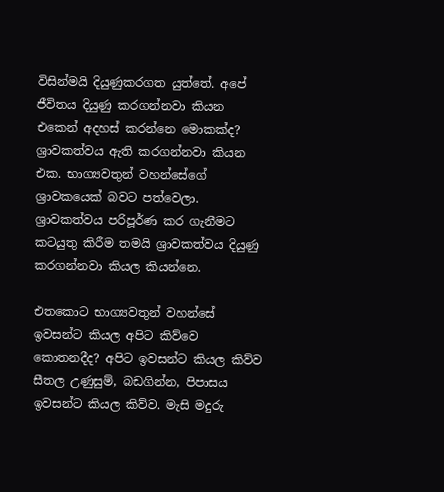විසින්මයි දියුණුකරගත යුත්තේ. අපේ ජීවිතය දියුණු කරගන්නවා කියන එකෙන් අදහස් කරන්නෙ මොකක්ද? ශ්‍රාවකත්වය ඇති කරගන්නවා කියන එක. භාග්‍යවතුන් වහන්සේගේ ශ්‍රාවකයෙක් බවට පත්වෙලා. ශ්‍රාවකත්වය පරිපූර්ණ කර ගැනීමට කටයුතු කිරීම තමයි ශ්‍රාවකත්වය දියුණු කරගන්නවා කියල කියන්නෙ.

එතකොට භාග්‍යවතුන් වහන්සේ ඉවසන්ට කියල අපිට කිව්වෙ කොතනදීද? අපිට ඉවසන්ට කියල කිව්ව සීතල උණුසුම්, බඩගින්න, පිපාසය ඉවසන්ට කියල කිව්ව. මැසි මදුරු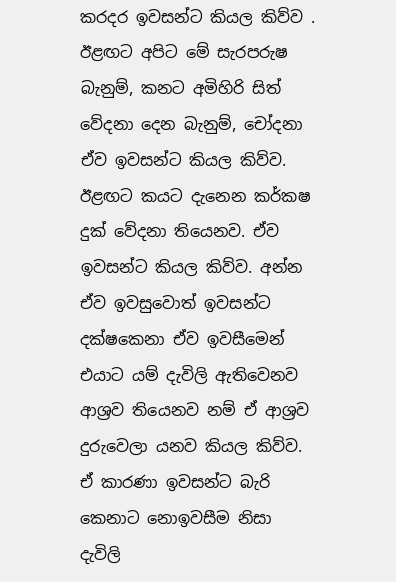කරදර ඉවසන්ට කියල කිව්ව . ඊළඟට අපිට මේ සැරපරුෂ බැනුම්, කනට අමිහිරි සිත් වේදනා දෙන බැනුම්, චෝදනා ඒව ඉවසන්ට කියල කිව්ව. ඊළඟට කයට දැනෙන කර්කෂ දුක් වේදනා තියෙනව. ඒව ඉවසන්ට කියල කිව්ව. අන්න ඒව ඉවසුවොත් ඉවසන්ට දක්ෂකෙනා ඒව ඉවසීමෙන් එයාට යම් දැවිලි ඇතිවෙනව ආශ්‍රව තියෙනව නම් ඒ ආශ්‍රව දුරුවෙලා යනව කියල කිව්ව. ඒ කාරණා ඉවසන්ට බැරි කෙනාට නොඉවසීම නිසා දැවිලි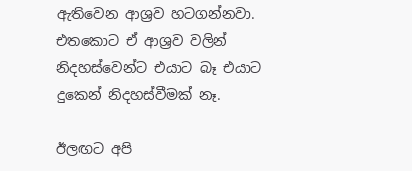ඇතිවෙන ආශ්‍රව හටගන්නවා. එතකොට ඒ ආශ්‍රව වලින් නිදහස්වෙන්ට එයාට බෑ එයාට දුකෙන් නිදහස්වීමක් නෑ.

ඊලඟට අපි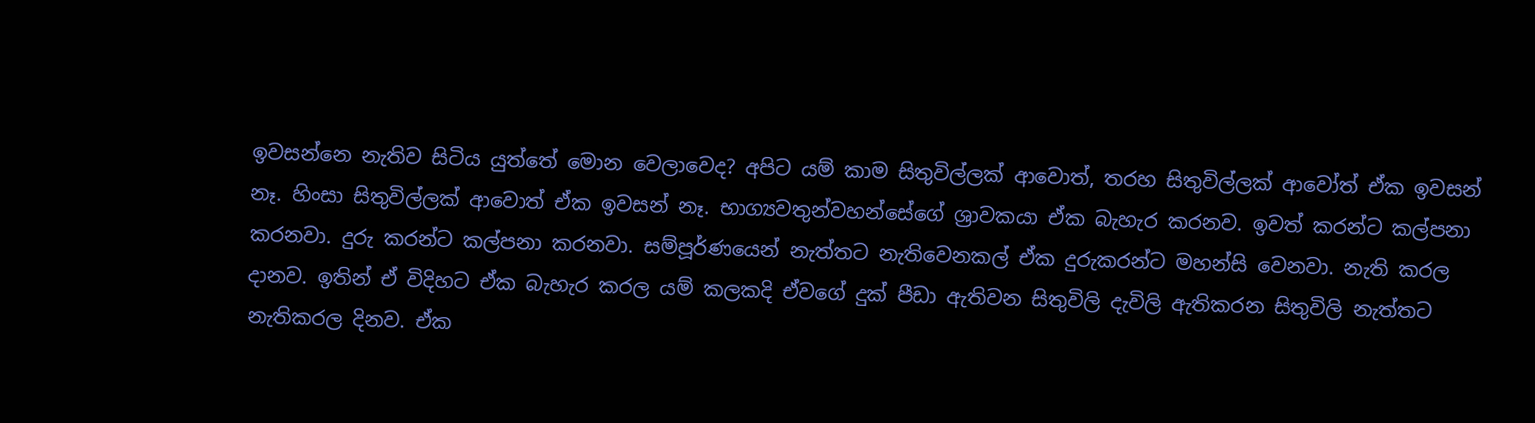ඉවසන්නෙ නැතිව සිටිය යුත්තේ මොන වෙලාවෙද? අපිට යම් කාම සිතුවිල්ලක් ආවොත්, තරහ සිතුවිල්ලක් ආවෝත් ඒක ඉවසන් නෑ. හිංසා සිතුවිල්ලක් ආවොත් ඒක ඉවසන් නෑ. භාග්‍යවතුන්වහන්සේගේ ශ්‍රාවකයා ඒක බැහැර කරනව. ඉවත් කරන්ට කල්පනා කරනවා. දුරු කරන්ට කල්පනා කරනවා. සම්පූර්ණයෙන් නැත්තට නැතිවෙනකල් ඒක දුරුකරන්ට මහන්සි වෙනවා. නැති කරල දානව. ඉතින් ඒ විදිහට ඒක බැහැර කරල යම් කලකදි ඒවගේ දුක් පීඩා ඇතිවන සිතුවිලි දැවිලි ඇතිකරන සිතුවිලි නැත්තට නැතිකරල දිනව. ඒක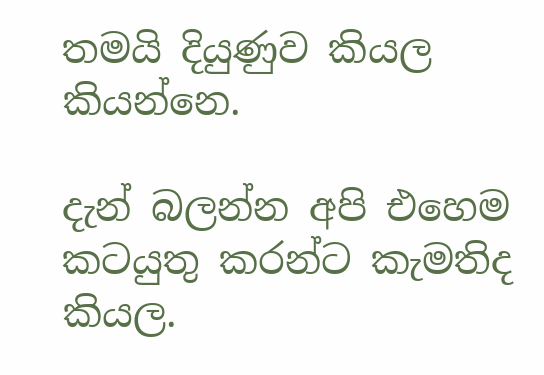තමයි දියුණුව කියල කියන්නෙ.

දැන් බලන්න අපි එහෙම කටයුතු කරන්ට කැමතිද කියල.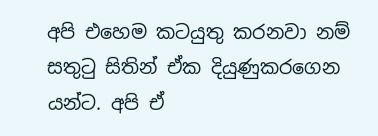අපි එහෙම කටයුතු කරනවා නම් සතුටු සිතින් ඒක දියුණුකරගෙන යන්ට. අපි ඒ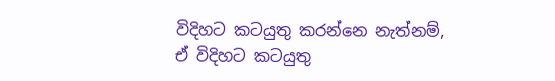විදිහට කටයුතු කරන්නෙ නැත්නම්, ඒ විදිහට කටයුතු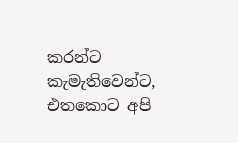කරන්ට කැමැතිවෙන්ට, එතකොට අපි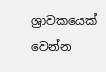ශ්‍රාවකයෙක් වෙන්න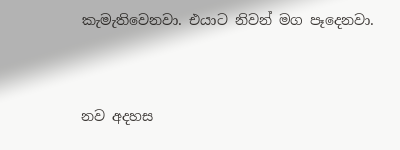කැමැතිවෙනවා. එයාට නිවන් මග පෑදෙනවා.



නව අදහස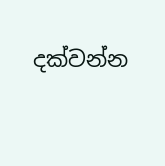දක්වන්න